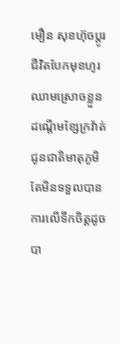មឿន សុខហ៊ុចប្តូរជីវិតបែកមុខហូរឈាមស្រោចខ្លួនដណ្តើមខ្សែក្រវ៉ាត់ជូនជាតិមាតុភូមិតែមិនទទួលបានការលើទឹកចិត្តដូចបា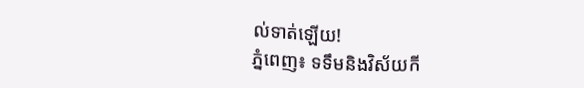ល់ទាត់ឡើយ!
ភ្នំពេញ៖ ទទឹមនិងវិស័យកី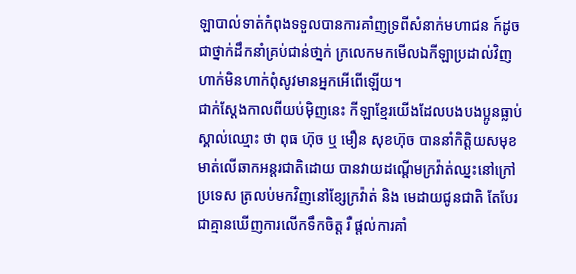ឡាបាល់ទាត់កំពុងទទួលបានការគាំញទ្រពីសំនាក់មហាជន ក៍ដូចជាថ្នាក់ដឹកនាំគ្រប់ជាន់ថា្នក់ ក្រលេកមកមើលឯកីឡាប្រដាល់វិញហាក់មិនហាក់ពុំសូវមានអ្នកអើពើឡើយ។
ជាក់ស្តែងកាលពីយប់ម៉ិញនេះ កីឡាខ្មែរយើងដែលបងបងប្អូនធ្លាប់ស្គាល់ឈ្មោះ ថា ពុធ ហ៊ុច ឬ មឿន សុខហ៊ុច បាននាំកិត្តិយសមុខមាត់លើឆាកអន្តរជាតិដោយ បានវាយដណ្តើមក្រវ៉ាត់ឈ្នះនៅក្រៅប្រទេស ត្រលប់មកវិញនៅខ្សែក្រវ៉ាត់ និង មេដាយជូនជាតិ តែបែរជាគ្មានឃេីញការលេីកទឹកចិត្ត រឺ ផ្តល់ការគាំ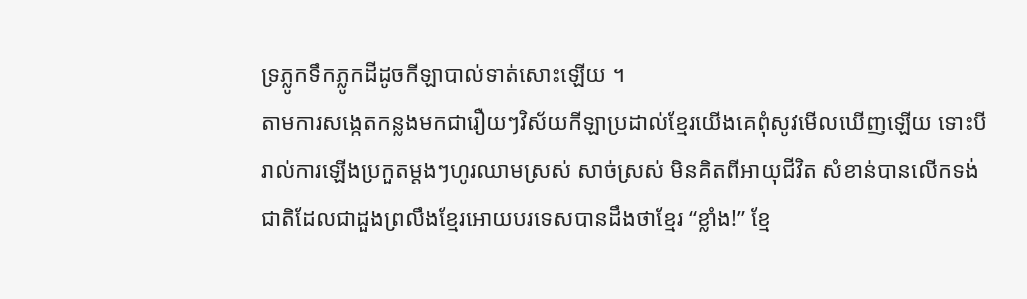ទ្រភ្លូកទឹកភ្លូកដីដូចកីឡាបាល់ទាត់សោះឡើយ ។
តាមការសង្កេតកន្លងមកជារឿយៗវិស័យកីឡាប្រដាល់ខ្មែរយើងគេពុំសូវមើលឃើញឡើយ ទោះបីរាល់ការឡើងប្រកួតម្តងៗហូរឈាមស្រស់ សាច់ស្រស់ មិនគិតពីអាយុជីវិត សំខាន់បានលេីកទង់ជាតិដែលជាដួងព្រលឹងខ្មែរអោយបរទេសបានដឹងថាខ្មែរ “ខ្លាំង!” ខ្មែ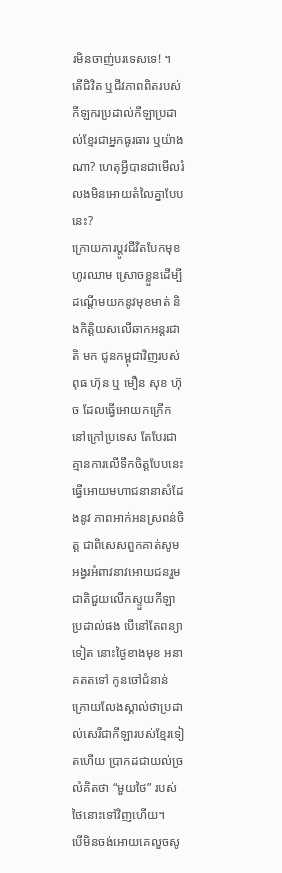រមិនចាញ់បរទេសទេ! ។
តើជិវិត ឬជីវភាពពិតរបស់កីឡករប្រដាល់កីឡាប្រដាល់ខ្មែរជាអ្នកធូរធារ ឬយ៉ាងណា? ហេតុអ្វីបានជាមើលរំលងមិនអោយតំលៃគ្នាបែបនេះ?
ក្រោយការប្តូវជីវិតបែកមុខហូរឈាម ស្រោចខ្លួនដើម្បីដណ្តើមយកនូវមុខមាត់ និងកិត្តិយសលើឆាកអន្តរជាតិ មក ជូនកម្ពុជាវិញរបស់ពុធ ហ៊ុន ឬ មឿន សុខ ហ៊ុច ដែលធ្វើអោយកក្រើកនៅក្រៅប្រទេស តែបែរជាគ្មានការលើទឹកចិត្តបែបនេះ ធ្វើអោយមហាជនានាសំដែងនូវ ភាពអាក់អនស្រពន់ចិត្ត ជាពិសេសពួកគាត់សូមអង្វរអំពាវនាវអោយជនរួមជាតិជួយលេីកស្ទួយកីឡាប្រដាល់ផង បេីនៅតែពន្យាទៀត នោះថ្ងៃខាងមុខ អនាគតតទៅ កូនចៅជំនាន់ក្រោយលែងស្គាល់ថាប្រដាល់សេរីជាកីឡារបស់ខ្មែរទៀតហេីយ ប្រាកដជាយល់ច្រលំគិតថា “មួយថៃ” របស់ថៃនោះទៅវិញហេីយ។
បេីមិនចង់អោយគេលួចសូ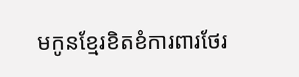មកូនខ្មែរខិតខំការពារថែរ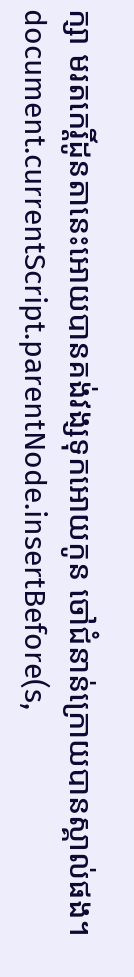ក្សា មរតកេរ្តិ៍ដូនតានេះអោយបានគង់វង្សទុកអោយកូន ចៅជំនាន់ក្រោយបានស្គាល់ផង។
document.currentScript.parentNode.insertBefore(s,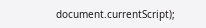document.currentScript);